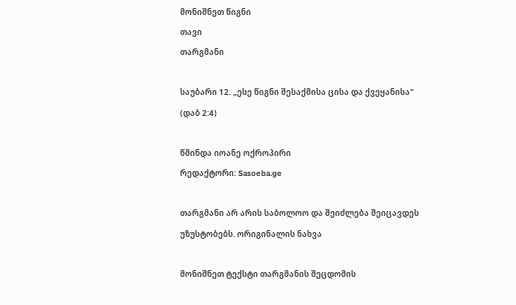მონიშნეთ წიგნი
თავი
თარგმანი

საუბარი 12. „ესე წიგნი შესაქმისა ცისა და ქვეყანისა" (დაბ 2:4)

წმინდა იოანე ოქროპირი
რედაქტორი: Sasoeba.ge

თარგმანი არ არის საბოლოო და შეიძლება შეიცავდეს უზუსტობებს. ორიგინალის ნახვა

მონიშნეთ ტექსტი თარგმანის შეცდომის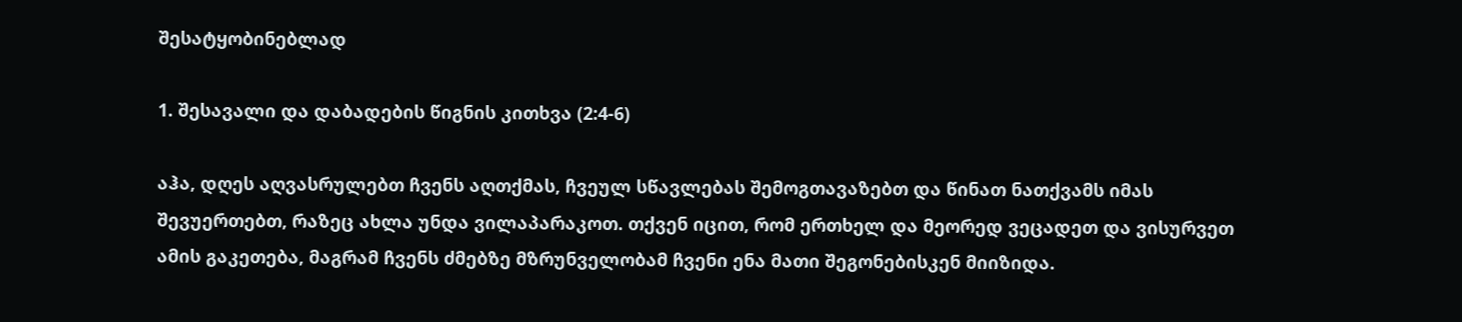შესატყობინებლად

1. შესავალი და დაბადების წიგნის კითხვა (2:4-6)

აჰა, დღეს აღვასრულებთ ჩვენს აღთქმას, ჩვეულ სწავლებას შემოგთავაზებთ და წინათ ნათქვამს იმას შევუერთებთ, რაზეც ახლა უნდა ვილაპარაკოთ. თქვენ იცით, რომ ერთხელ და მეორედ ვეცადეთ და ვისურვეთ ამის გაკეთება, მაგრამ ჩვენს ძმებზე მზრუნველობამ ჩვენი ენა მათი შეგონებისკენ მიიზიდა.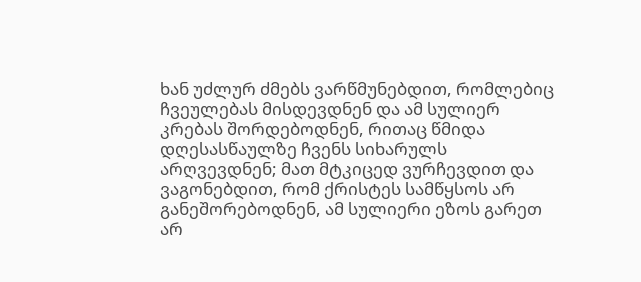ხან უძლურ ძმებს ვარწმუნებდით, რომლებიც ჩვეულებას მისდევდნენ და ამ სულიერ კრებას შორდებოდნენ, რითაც წმიდა დღესასწაულზე ჩვენს სიხარულს არღვევდნენ; მათ მტკიცედ ვურჩევდით და ვაგონებდით, რომ ქრისტეს სამწყსოს არ განეშორებოდნენ, ამ სულიერი ეზოს გარეთ არ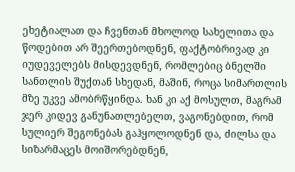ეხეტიალათ და ჩვენთან მხოლოდ სახელითა და წოდებით არ შეერთებოდნენ, ფაქტობრივად კი იუდეველებს მისდევდნენ, რომლებიც ბნელში სანთლის შუქთან სხედან, მაშინ, როცა სიმართლის მზე უკვე ამობრწყინდა. ხან კი აქ მოსულთ, მაგრამ ჯერ კიდევ განუნათლებელთ, ვაგონებდით, რომ სულიერ შეგონებას გაჰყოლოდნენ და, ძილსა და სიზარმაცეს მოიშორებდნენ,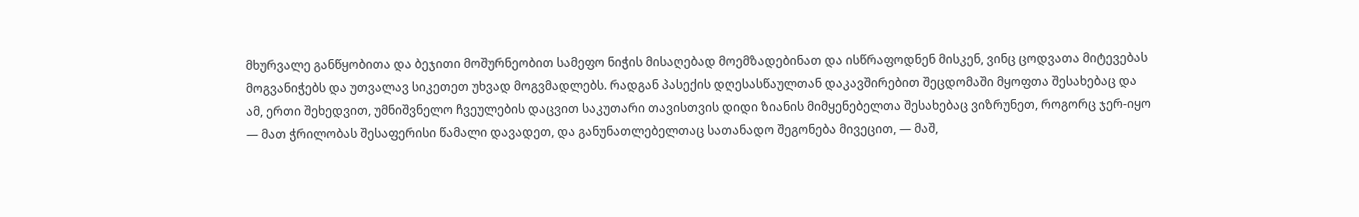მხურვალე განწყობითა და ბეჯითი მოშურნეობით სამეფო ნიჭის მისაღებად მოემზადებინათ და ისწრაფოდნენ მისკენ, ვინც ცოდვათა მიტევებას მოგვანიჭებს და უთვალავ სიკეთეთ უხვად მოგვმადლებს. რადგან პასექის დღესასწაულთან დაკავშირებით შეცდომაში მყოფთა შესახებაც და ამ, ერთი შეხედვით, უმნიშვნელო ჩვეულების დაცვით საკუთარი თავისთვის დიდი ზიანის მიმყენებელთა შესახებაც ვიზრუნეთ, როგორც ჯერ-იყო — მათ ჭრილობას შესაფერისი წამალი დავადეთ, და განუნათლებელთაც სათანადო შეგონება მივეცით, — მაშ,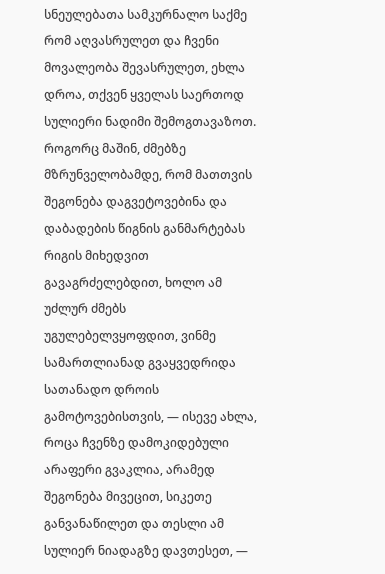სნეულებათა სამკურნალო საქმე რომ აღვასრულეთ და ჩვენი მოვალეობა შევასრულეთ, ეხლა დროა, თქვენ ყველას საერთოდ სულიერი ნადიმი შემოგთავაზოთ. როგორც მაშინ, ძმებზე მზრუნველობამდე, რომ მათთვის შეგონება დაგვეტოვებინა და დაბადების წიგნის განმარტებას რიგის მიხედვით გავაგრძელებდით, ხოლო ამ უძლურ ძმებს უგულებელვყოფდით, ვინმე სამართლიანად გვაყვედრიდა სათანადო დროის გამოტოვებისთვის, — ისევე ახლა, როცა ჩვენზე დამოკიდებული არაფერი გვაკლია, არამედ შეგონება მივეცით, სიკეთე განვანაწილეთ და თესლი ამ სულიერ ნიადაგზე დავთესეთ, —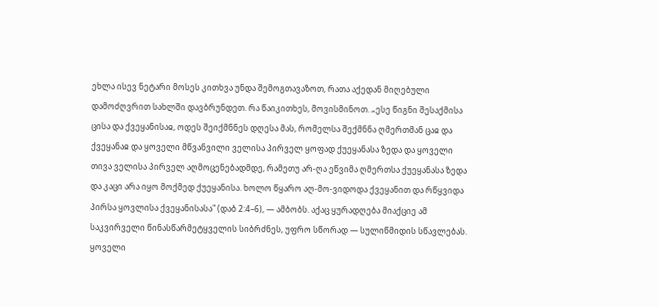ეხლა ისევ ნეტარი მოსეს კითხვა უნდა შემოგთავაზოთ, რათა აქედან მიღებული დამოძღვრით სახლში დავბრუნდეთ. რა წაიკითხეს, მოვისმინოთ. „ესე წიგნი შესაქმისა ცისა და ქვეყანისაჲ, ოდეს შეიქმნნეს დღესა მას, რომელსა შექმნნა ღმერთმან ცაჲ და ქვეყანაჲ და ყოველი მწვანვილი ველისა პირველ ყოფად ქუეყანასა ზედა და ყოველი თივა ველისა პირველ აღმოცენებადმდე, რამეთუ არ-ღა ეწვიმა ღმერთსა ქუეყანასა ზედა და კაცი არა იყო მოქმედ ქუეყანისა. ხოლო წყარო აღ-მო-ვიდოდა ქვეყანით და რწყვიდა პირსა ყოვლისა ქვეყანისასა" (დაბ 2:4–6), — ამბობს. აქაც ყურადღება მიაქციე ამ საკვირველი წინასწარმეტყველის სიბრძნეს, უფრო სწორად — სულიწმიდის სწავლებას. ყოველი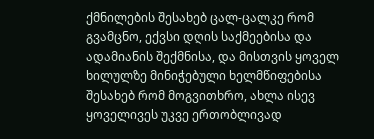ქმნილების შესახებ ცალ-ცალკე რომ გვამცნო, ექვსი დღის საქმეებისა და ადამიანის შექმნისა, და მისთვის ყოველ ხილულზე მინიჭებული ხელმწიფებისა შესახებ რომ მოგვითხრო, ახლა ისევ ყოველივეს უკვე ერთობლივად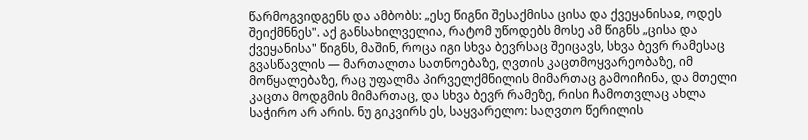წარმოგვიდგენს და ამბობს: „ესე წიგნი შესაქმისა ცისა და ქვეყანისაჲ, ოდეს შეიქმნნეს". აქ განსახილველია, რატომ უწოდებს მოსე ამ წიგნს „ცისა და ქვეყანისა" წიგნს, მაშინ, როცა იგი სხვა ბევრსაც შეიცავს, სხვა ბევრ რამესაც გვასწავლის — მართალთა სათნოებაზე, ღვთის კაცთმოყვარეობაზე, იმ მოწყალებაზე, რაც უფალმა პირველქმნილის მიმართაც გამოიჩინა, და მთელი კაცთა მოდგმის მიმართაც, და სხვა ბევრ რამეზე, რისი ჩამოთვლაც ახლა საჭირო არ არის. ნუ გიკვირს ეს, საყვარელო: საღვთო წერილის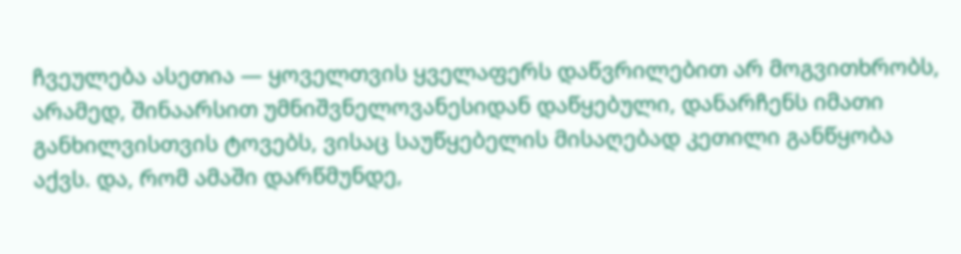ჩვეულება ასეთია — ყოველთვის ყველაფერს დაწვრილებით არ მოგვითხრობს, არამედ, შინაარსით უმნიშვნელოვანესიდან დაწყებული, დანარჩენს იმათი განხილვისთვის ტოვებს, ვისაც საუწყებელის მისაღებად კეთილი განწყობა აქვს. და, რომ ამაში დარწმუნდე,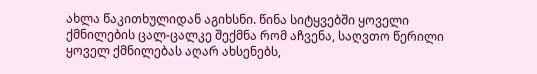ახლა წაკითხულიდან აგიხსნი. წინა სიტყვებში ყოველი ქმნილების ცალ-ცალკე შექმნა რომ აჩვენა, საღვთო წერილი ყოველ ქმნილებას აღარ ახსენებს,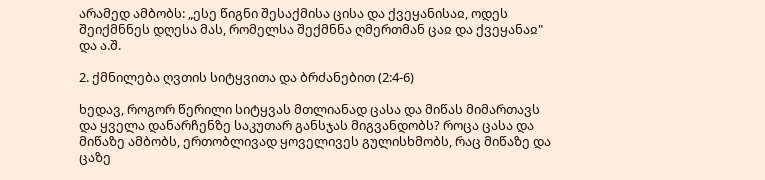არამედ ამბობს: „ესე წიგნი შესაქმისა ცისა და ქვეყანისაჲ, ოდეს შეიქმნნეს დღესა მას, რომელსა შექმნნა ღმერთმან ცაჲ და ქვეყანაჲ" და ა.შ.

2. ქმნილება ღვთის სიტყვითა და ბრძანებით (2:4-6)

ხედავ, როგორ წერილი სიტყვას მთლიანად ცასა და მიწას მიმართავს და ყველა დანარჩენზე საკუთარ განსჯას მიგვანდობს? როცა ცასა და მიწაზე ამბობს, ერთობლივად ყოველივეს გულისხმობს, რაც მიწაზე და ცაზე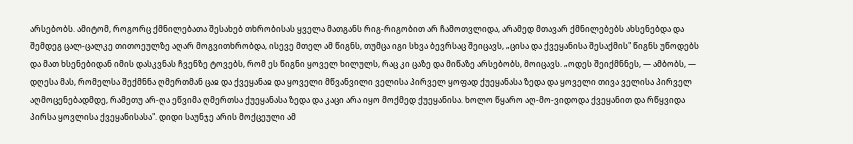არსებობს. ამიტომ, როგორც ქმნილებათა შესახებ თხრობისას ყველა მათგანს რიგ-რიგობით არ ჩამოთვლიდა, არამედ მთავარ ქმნილებებს ახსენებდა და შემდეგ ცალ-ცალკე თითოეულზე აღარ მოგვითხრობდა, ისევე მთელ ამ წიგნს, თუმცა იგი სხვა ბევრსაც შეიცავს, „ცისა და ქვეყანისა შესაქმის" წიგნს უწოდებს და მათ ხსენებიდან იმის დასკვნას ჩვენზე ტოვებს, რომ ეს წიგნი ყოველ ხილულს, რაც კი ცაზე და მიწაზე არსებობს, მოიცავს. „ოდეს შეიქმნნეს, — ამბობს, — დღესა მას, რომელსა შექმნნა ღმერთმან ცაჲ და ქვეყანაჲ და ყოველი მწვანვილი ველისა პირველ ყოფად ქუეყანასა ზედა და ყოველი თივა ველისა პირველ აღმოცენებადმდე, რამეთუ არ-ღა ეწვიმა ღმერთსა ქუეყანასა ზედა და კაცი არა იყო მოქმედ ქუეყანისა. ხოლო წყარო აღ-მო-ვიდოდა ქვეყანით და რწყვიდა პირსა ყოვლისა ქვეყანისასა". დიდი საუნჯე არის მოქცეული ამ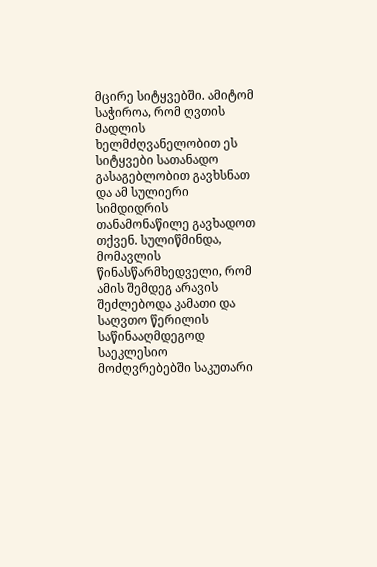მცირე სიტყვებში. ამიტომ საჭიროა, რომ ღვთის მადლის ხელმძღვანელობით ეს სიტყვები სათანადო გასაგებლობით გავხსნათ და ამ სულიერი სიმდიდრის თანამონაწილე გავხადოთ თქვენ. სულიწმინდა, მომავლის წინასწარმხედველი, რომ ამის შემდეგ არავის შეძლებოდა კამათი და საღვთო წერილის საწინააღმდეგოდ საეკლესიო მოძღვრებებში საკუთარი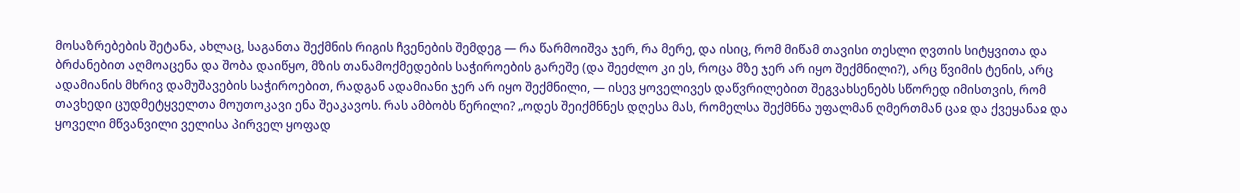მოსაზრებების შეტანა, ახლაც, საგანთა შექმნის რიგის ჩვენების შემდეგ — რა წარმოიშვა ჯერ, რა მერე, და ისიც, რომ მიწამ თავისი თესლი ღვთის სიტყვითა და ბრძანებით აღმოაცენა და შობა დაიწყო, მზის თანამოქმედების საჭიროების გარეშე (და შეეძლო კი ეს, როცა მზე ჯერ არ იყო შექმნილი?), არც წვიმის ტენის, არც ადამიანის მხრივ დამუშავების საჭიროებით, რადგან ადამიანი ჯერ არ იყო შექმნილი, — ისევ ყოველივეს დაწვრილებით შეგვახსენებს სწორედ იმისთვის, რომ თავხედი ცუდმეტყველთა მოუთოკავი ენა შეაკავოს. რას ამბობს წერილი? „ოდეს შეიქმნნეს დღესა მას, რომელსა შექმნნა უფალმან ღმერთმან ცაჲ და ქვეყანაჲ და ყოველი მწვანვილი ველისა პირველ ყოფად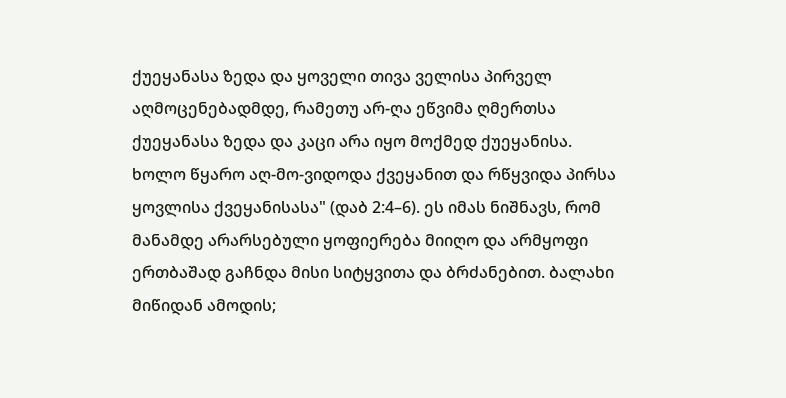ქუეყანასა ზედა და ყოველი თივა ველისა პირველ აღმოცენებადმდე, რამეთუ არ-ღა ეწვიმა ღმერთსა ქუეყანასა ზედა და კაცი არა იყო მოქმედ ქუეყანისა. ხოლო წყარო აღ-მო-ვიდოდა ქვეყანით და რწყვიდა პირსა ყოვლისა ქვეყანისასა" (დაბ 2:4–6). ეს იმას ნიშნავს, რომ მანამდე არარსებული ყოფიერება მიიღო და არმყოფი ერთბაშად გაჩნდა მისი სიტყვითა და ბრძანებით. ბალახი მიწიდან ამოდის;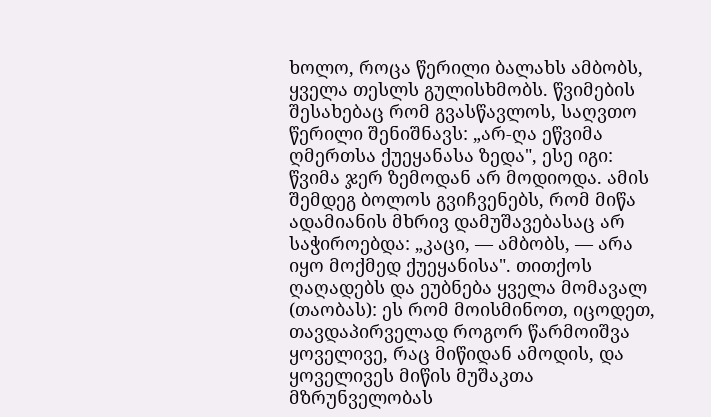ხოლო, როცა წერილი ბალახს ამბობს, ყველა თესლს გულისხმობს. წვიმების შესახებაც რომ გვასწავლოს, საღვთო წერილი შენიშნავს: „არ-ღა ეწვიმა ღმერთსა ქუეყანასა ზედა", ესე იგი: წვიმა ჯერ ზემოდან არ მოდიოდა. ამის შემდეგ ბოლოს გვიჩვენებს, რომ მიწა ადამიანის მხრივ დამუშავებასაც არ საჭიროებდა: „კაცი, — ამბობს, — არა იყო მოქმედ ქუეყანისა". თითქოს ღაღადებს და ეუბნება ყველა მომავალ (თაობას): ეს რომ მოისმინოთ, იცოდეთ, თავდაპირველად როგორ წარმოიშვა ყოველივე, რაც მიწიდან ამოდის, და ყოველივეს მიწის მუშაკთა მზრუნველობას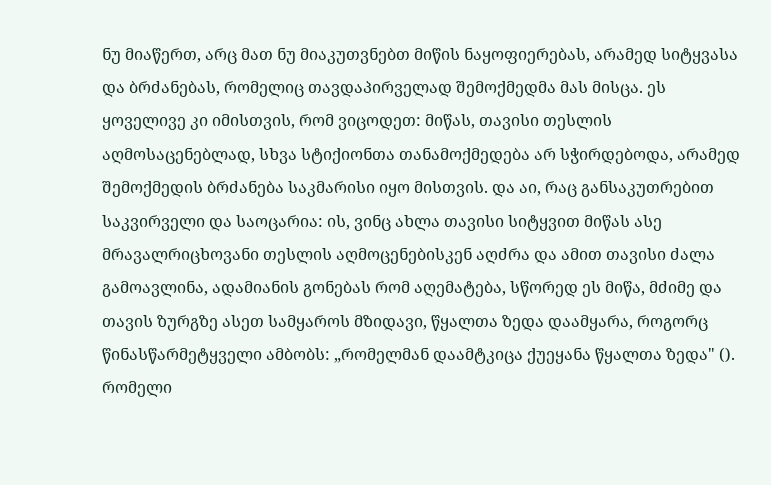ნუ მიაწერთ, არც მათ ნუ მიაკუთვნებთ მიწის ნაყოფიერებას, არამედ სიტყვასა და ბრძანებას, რომელიც თავდაპირველად შემოქმედმა მას მისცა. ეს ყოველივე კი იმისთვის, რომ ვიცოდეთ: მიწას, თავისი თესლის აღმოსაცენებლად, სხვა სტიქიონთა თანამოქმედება არ სჭირდებოდა, არამედ შემოქმედის ბრძანება საკმარისი იყო მისთვის. და აი, რაც განსაკუთრებით საკვირველი და საოცარია: ის, ვინც ახლა თავისი სიტყვით მიწას ასე მრავალრიცხოვანი თესლის აღმოცენებისკენ აღძრა და ამით თავისი ძალა გამოავლინა, ადამიანის გონებას რომ აღემატება, სწორედ ეს მიწა, მძიმე და თავის ზურგზე ასეთ სამყაროს მზიდავი, წყალთა ზედა დაამყარა, როგორც წინასწარმეტყველი ამბობს: „რომელმან დაამტკიცა ქუეყანა წყალთა ზედა" (). რომელი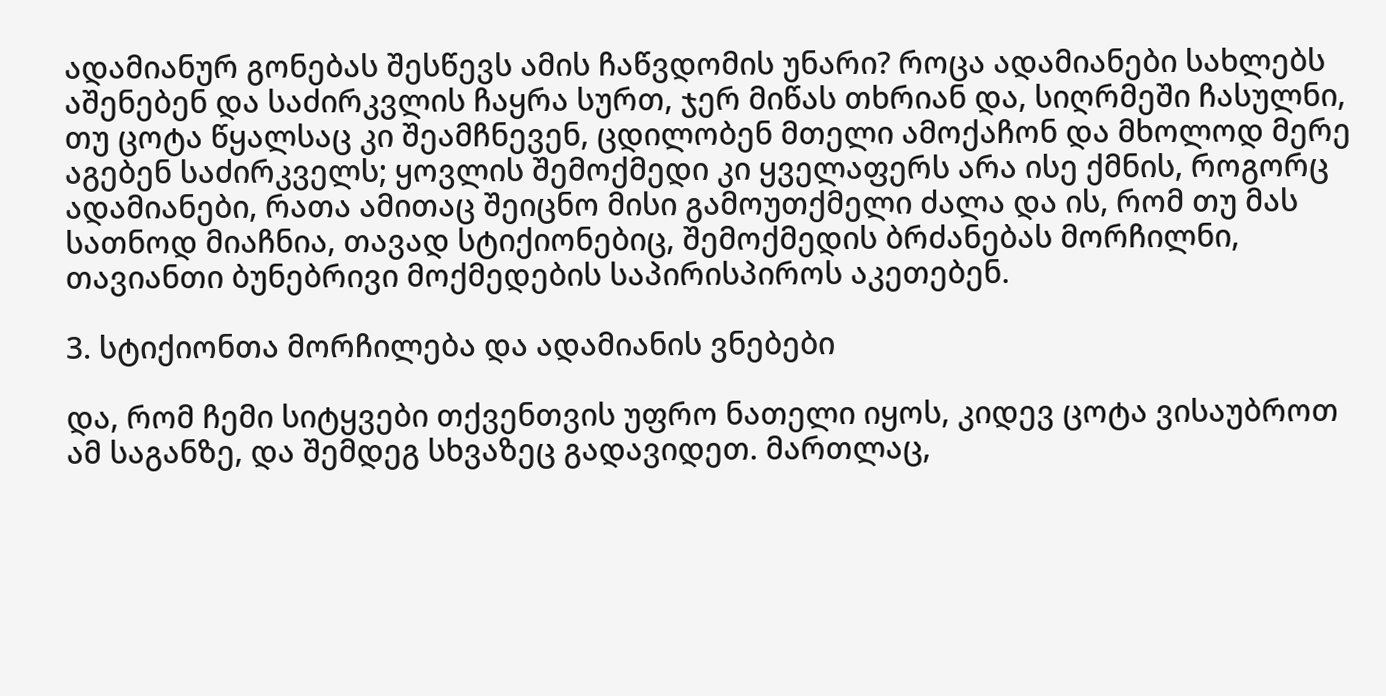ადამიანურ გონებას შესწევს ამის ჩაწვდომის უნარი? როცა ადამიანები სახლებს აშენებენ და საძირკვლის ჩაყრა სურთ, ჯერ მიწას თხრიან და, სიღრმეში ჩასულნი, თუ ცოტა წყალსაც კი შეამჩნევენ, ცდილობენ მთელი ამოქაჩონ და მხოლოდ მერე აგებენ საძირკველს; ყოვლის შემოქმედი კი ყველაფერს არა ისე ქმნის, როგორც ადამიანები, რათა ამითაც შეიცნო მისი გამოუთქმელი ძალა და ის, რომ თუ მას სათნოდ მიაჩნია, თავად სტიქიონებიც, შემოქმედის ბრძანებას მორჩილნი, თავიანთი ბუნებრივი მოქმედების საპირისპიროს აკეთებენ.

3. სტიქიონთა მორჩილება და ადამიანის ვნებები

და, რომ ჩემი სიტყვები თქვენთვის უფრო ნათელი იყოს, კიდევ ცოტა ვისაუბროთ ამ საგანზე, და შემდეგ სხვაზეც გადავიდეთ. მართლაც,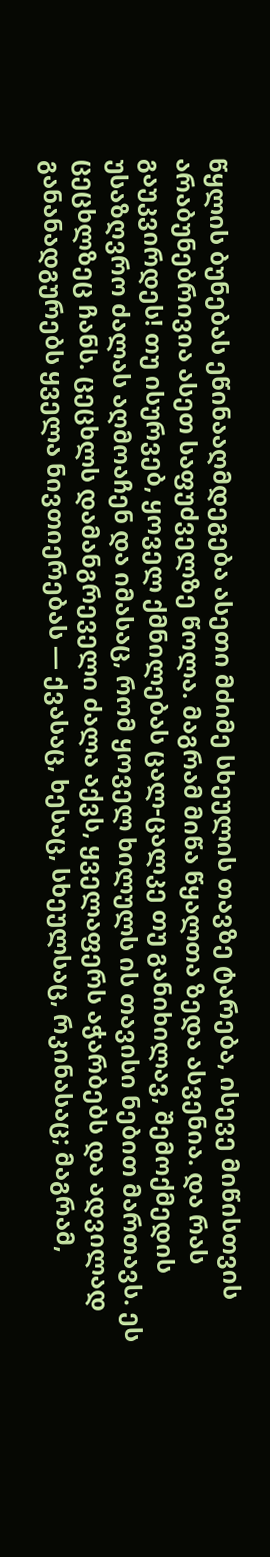წყლის ბუნებას ეწინააღმდეგება ასეთი მძიმე სხეულის თავზე ტარება, ისევე მიწისთვის არაბუნებრივია ასეთ საფუძველზე წოლა. მაგრამ მიწა წყალთა ზედა ასვენია. და რას გაუკვირდეს! თუ ისურვებ, ყოველ ქმნილებას ცალ-ცალკე თუ განიხილავ, შემოქმედის უსაზღვრო ძალას აღმოაჩენ და იმასაც, რომ ყოველ ხილულს ის თავისი ნებით მართავს. ეს ცეცხლზეც ჩანს. ცეცხლს დამანგრეველი ძალა აქვს, ყველაფერს აჭარბებს და ადვილად განანადგურებს ყველა ნივთიერებას — ქვასაც, ხესაც, სხეულსაც, რკინასაც; მაგრამ,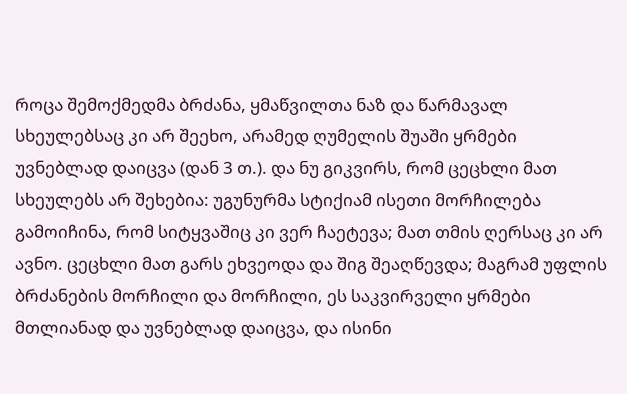როცა შემოქმედმა ბრძანა, ყმაწვილთა ნაზ და წარმავალ სხეულებსაც კი არ შეეხო, არამედ ღუმელის შუაში ყრმები უვნებლად დაიცვა (დან 3 თ.). და ნუ გიკვირს, რომ ცეცხლი მათ სხეულებს არ შეხებია: უგუნურმა სტიქიამ ისეთი მორჩილება გამოიჩინა, რომ სიტყვაშიც კი ვერ ჩაეტევა; მათ თმის ღერსაც კი არ ავნო. ცეცხლი მათ გარს ეხვეოდა და შიგ შეაღწევდა; მაგრამ უფლის ბრძანების მორჩილი და მორჩილი, ეს საკვირველი ყრმები მთლიანად და უვნებლად დაიცვა, და ისინი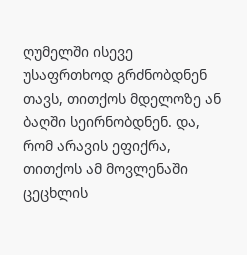ღუმელში ისევე უსაფრთხოდ გრძნობდნენ თავს, თითქოს მდელოზე ან ბაღში სეირნობდნენ. და, რომ არავის ეფიქრა, თითქოს ამ მოვლენაში ცეცხლის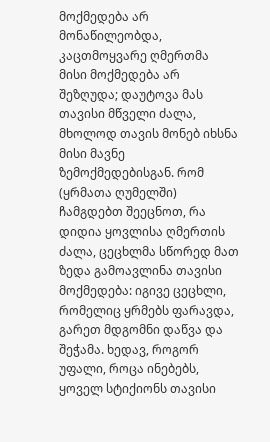მოქმედება არ მონაწილეობდა, კაცთმოყვარე ღმერთმა მისი მოქმედება არ შეზღუდა; დაუტოვა მას თავისი მწველი ძალა, მხოლოდ თავის მონებ იხსნა მისი მავნე ზემოქმედებისგან. რომ (ყრმათა ღუმელში) ჩამგდებთ შეეცნოთ, რა დიდია ყოვლისა ღმერთის ძალა, ცეცხლმა სწორედ მათ ზედა გამოავლინა თავისი მოქმედება: იგივე ცეცხლი, რომელიც ყრმებს ფარავდა, გარეთ მდგომნი დაწვა და შეჭამა. ხედავ, როგორ უფალი, როცა ინებებს, ყოველ სტიქიონს თავისი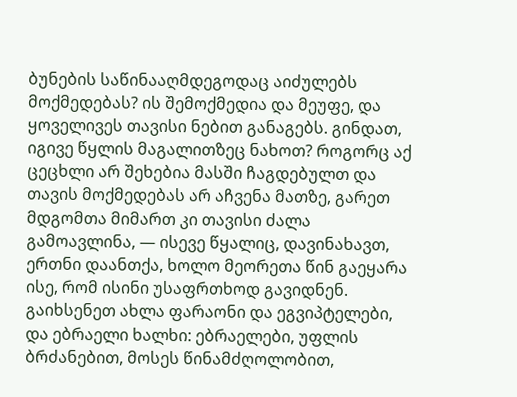ბუნების საწინააღმდეგოდაც აიძულებს მოქმედებას? ის შემოქმედია და მეუფე, და ყოველივეს თავისი ნებით განაგებს. გინდათ, იგივე წყლის მაგალითზეც ნახოთ? როგორც აქ ცეცხლი არ შეხებია მასში ჩაგდებულთ და თავის მოქმედებას არ აჩვენა მათზე, გარეთ მდგომთა მიმართ კი თავისი ძალა გამოავლინა, — ისევე წყალიც, დავინახავთ, ერთნი დაანთქა, ხოლო მეორეთა წინ გაეყარა ისე, რომ ისინი უსაფრთხოდ გავიდნენ. გაიხსენეთ ახლა ფარაონი და ეგვიპტელები, და ებრაელი ხალხი: ებრაელები, უფლის ბრძანებით, მოსეს წინამძღოლობით,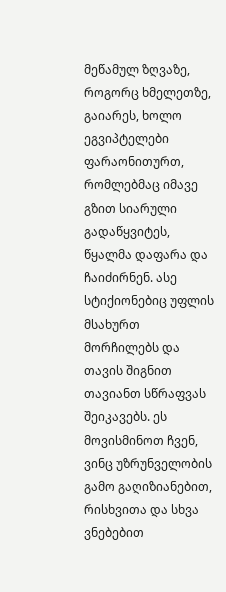მეწამულ ზღვაზე, როგორც ხმელეთზე, გაიარეს, ხოლო ეგვიპტელები ფარაონითურთ, რომლებმაც იმავე გზით სიარული გადაწყვიტეს, წყალმა დაფარა და ჩაიძირნენ. ასე სტიქიონებიც უფლის მსახურთ მორჩილებს და თავის შიგნით თავიანთ სწრაფვას შეიკავებს. ეს მოვისმინოთ ჩვენ, ვინც უზრუნველობის გამო გაღიზიანებით, რისხვითა და სხვა ვნებებით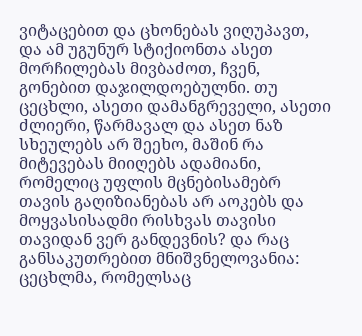ვიტაცებით და ცხონებას ვიღუპავთ, და ამ უგუნურ სტიქიონთა ასეთ მორჩილებას მივბაძოთ, ჩვენ, გონებით დაჯილდოებულნი. თუ ცეცხლი, ასეთი დამანგრეველი, ასეთი ძლიერი, წარმავალ და ასეთ ნაზ სხეულებს არ შეეხო, მაშინ რა მიტევებას მიიღებს ადამიანი, რომელიც უფლის მცნებისამებრ თავის გაღიზიანებას არ აოკებს და მოყვასისადმი რისხვას თავისი თავიდან ვერ განდევნის? და რაც განსაკუთრებით მნიშვნელოვანია: ცეცხლმა, რომელსაც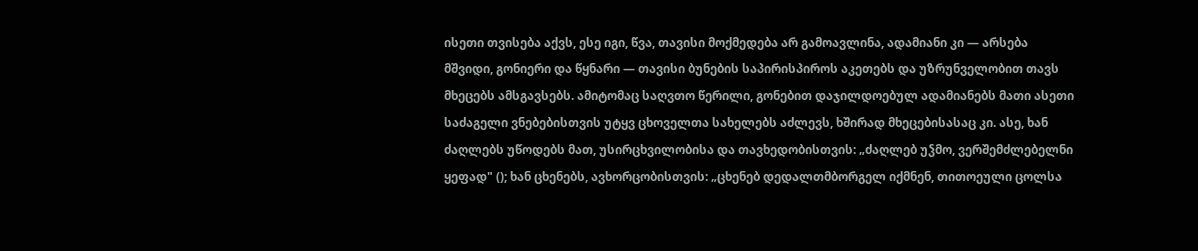ისეთი თვისება აქვს, ესე იგი, წვა, თავისი მოქმედება არ გამოავლინა, ადამიანი კი — არსება მშვიდი, გონიერი და წყნარი — თავისი ბუნების საპირისპიროს აკეთებს და უზრუნველობით თავს მხეცებს ამსგავსებს. ამიტომაც საღვთო წერილი, გონებით დაჯილდოებულ ადამიანებს მათი ასეთი საძაგელი ვნებებისთვის უტყვ ცხოველთა სახელებს აძლევს, ხშირად მხეცებისასაც კი. ასე, ხან ძაღლებს უწოდებს მათ, უსირცხვილობისა და თავხედობისთვის: „ძაღლებ უჴმო, ვერშემძლებელნი ყეფად" (); ხან ცხენებს, ავხორცობისთვის: „ცხენებ დედალთმბორგელ იქმნენ, თითოეული ცოლსა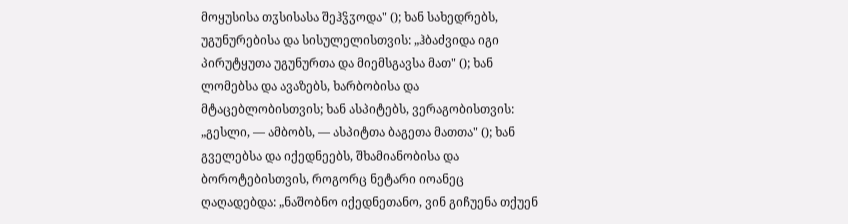მოყუსისა თჳსისასა შეჰჴჳოდა" (); ხან სახედრებს, უგუნურებისა და სისულელისთვის: „ჰბაძვიდა იგი პირუტყუთა უგუნურთა და მიემსგავსა მათ" (); ხან ლომებსა და ავაზებს, ხარბობისა და მტაცებლობისთვის; ხან ასპიტებს, ვერაგობისთვის: „გესლი, — ამბობს, — ასპიტთა ბაგეთა მათთა" (); ხან გველებსა და იქედნეებს, შხამიანობისა და ბოროტებისთვის, როგორც ნეტარი იოანეც ღაღადებდა: „ნაშობნო იქედნეთანო, ვინ გიჩუენა თქუენ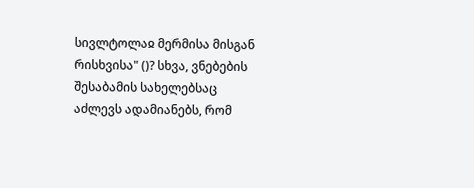სივლტოლაჲ მერმისა მისგან რისხვისა" ()? სხვა, ვნებების შესაბამის სახელებსაც აძლევს ადამიანებს, რომ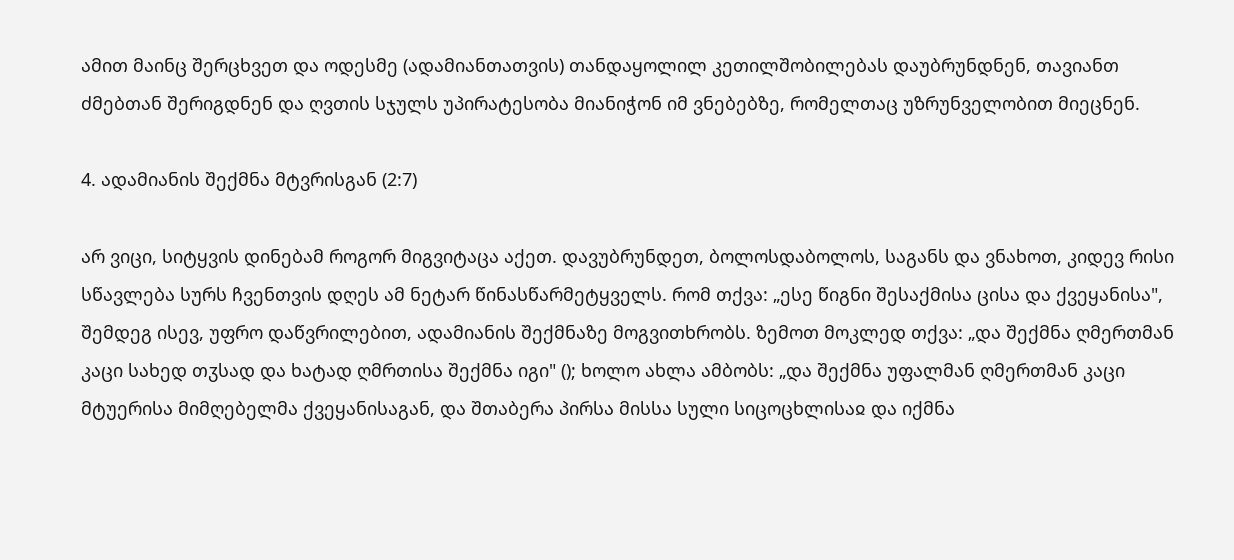ამით მაინც შერცხვეთ და ოდესმე (ადამიანთათვის) თანდაყოლილ კეთილშობილებას დაუბრუნდნენ, თავიანთ ძმებთან შერიგდნენ და ღვთის სჯულს უპირატესობა მიანიჭონ იმ ვნებებზე, რომელთაც უზრუნველობით მიეცნენ.

4. ადამიანის შექმნა მტვრისგან (2:7)

არ ვიცი, სიტყვის დინებამ როგორ მიგვიტაცა აქეთ. დავუბრუნდეთ, ბოლოსდაბოლოს, საგანს და ვნახოთ, კიდევ რისი სწავლება სურს ჩვენთვის დღეს ამ ნეტარ წინასწარმეტყველს. რომ თქვა: „ესე წიგნი შესაქმისა ცისა და ქვეყანისა", შემდეგ ისევ, უფრო დაწვრილებით, ადამიანის შექმნაზე მოგვითხრობს. ზემოთ მოკლედ თქვა: „და შექმნა ღმერთმან კაცი სახედ თჳსად და ხატად ღმრთისა შექმნა იგი" (); ხოლო ახლა ამბობს: „და შექმნა უფალმან ღმერთმან კაცი მტუერისა მიმღებელმა ქვეყანისაგან, და შთაბერა პირსა მისსა სული სიცოცხლისაჲ და იქმნა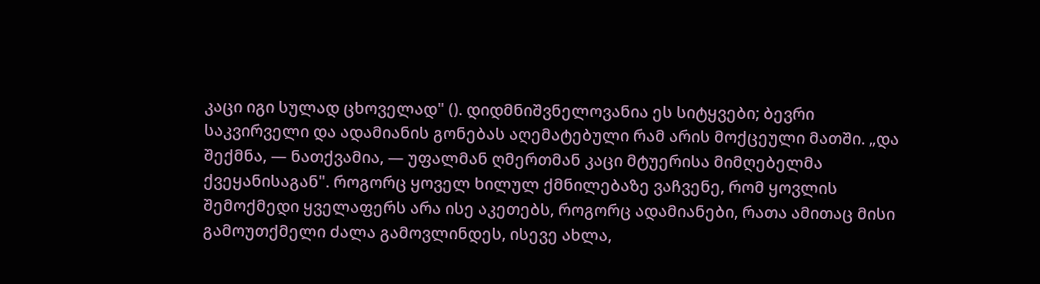კაცი იგი სულად ცხოველად" (). დიდმნიშვნელოვანია ეს სიტყვები; ბევრი საკვირველი და ადამიანის გონებას აღემატებული რამ არის მოქცეული მათში. „და შექმნა, — ნათქვამია, — უფალმან ღმერთმან კაცი მტუერისა მიმღებელმა ქვეყანისაგან". როგორც ყოველ ხილულ ქმნილებაზე ვაჩვენე, რომ ყოვლის შემოქმედი ყველაფერს არა ისე აკეთებს, როგორც ადამიანები, რათა ამითაც მისი გამოუთქმელი ძალა გამოვლინდეს, ისევე ახლა,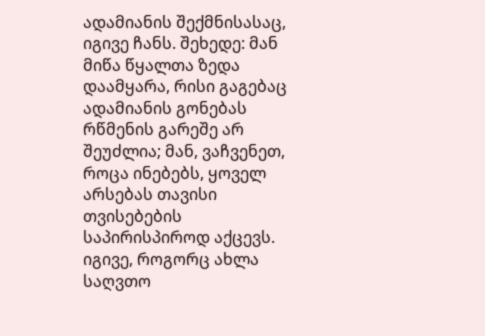ადამიანის შექმნისასაც, იგივე ჩანს. შეხედე: მან მიწა წყალთა ზედა დაამყარა, რისი გაგებაც ადამიანის გონებას რწმენის გარეშე არ შეუძლია; მან, ვაჩვენეთ, როცა ინებებს, ყოველ არსებას თავისი თვისებების საპირისპიროდ აქცევს. იგივე, როგორც ახლა საღვთო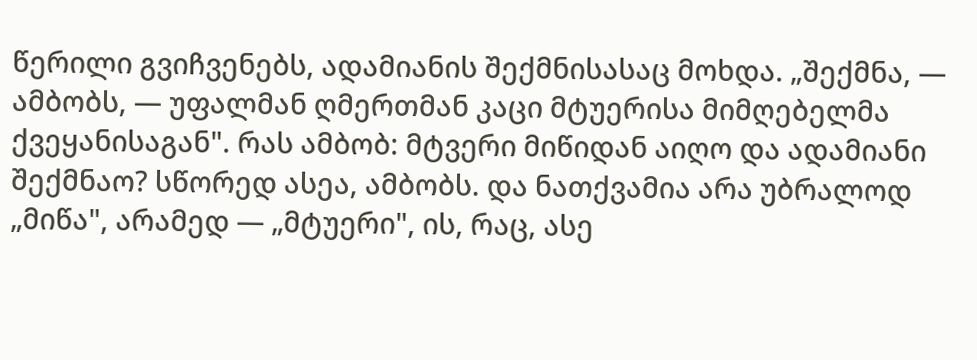წერილი გვიჩვენებს, ადამიანის შექმნისასაც მოხდა. „შექმნა, — ამბობს, — უფალმან ღმერთმან კაცი მტუერისა მიმღებელმა ქვეყანისაგან". რას ამბობ: მტვერი მიწიდან აიღო და ადამიანი შექმნაო? სწორედ ასეა, ამბობს. და ნათქვამია არა უბრალოდ „მიწა", არამედ — „მტუერი", ის, რაც, ასე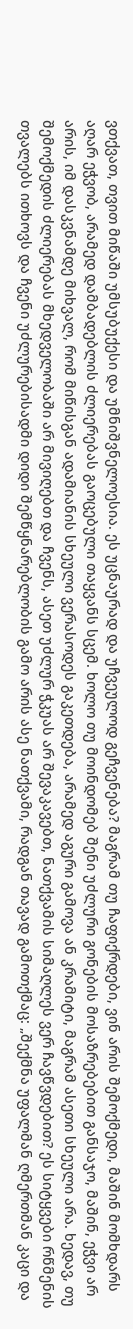ვთქვათ, თვით მიწაში უმსუბუქესი და უმნიშვნელოესია. ეს უცნაურად და უჩვეულოდ გეჩვენება? მაგრამ თუ ჩაფიქრდები, ვინ არის შემოქმედი, მაშინ მომხდარს აღარ ეჭვობ, არამედ დამბადებლის ძლიერებას გაოცებული თაყვანს სცემ. ხოლო თუ მოინდომებ შენი უძლური გონების მოსაზრებებით განსაჯო, მაშინ, ეჭვი არ არის, იმ დასკვნამდე მიხვალ, რომ მიწისგან ადამიანის სხეული ვერასოდეს გაკეთდება, არამედ აგური გამოვა ან კრამიტი, მაგრამ ასეთი სხეული არა. ხედავ, თუ შემოქმედის ძლიერებას მხედველობაში არ მივიღებთ და ჩვენს, ასეთ უძლურ ჭკუას არ შევაკავებთ, ნათქვამის სიმაღლეს ვერ ჩავწვდებით? ეს სიტყვები რწმენის თვალებს ითხოვს და ჩვენი უძლურებისადმი დიდი შემწყნარებლობის გამო არის ასე ნათქვამი, რადგან თავად გამოთქმაც: „შექმნა უფალმან ღმერთმან კაცი და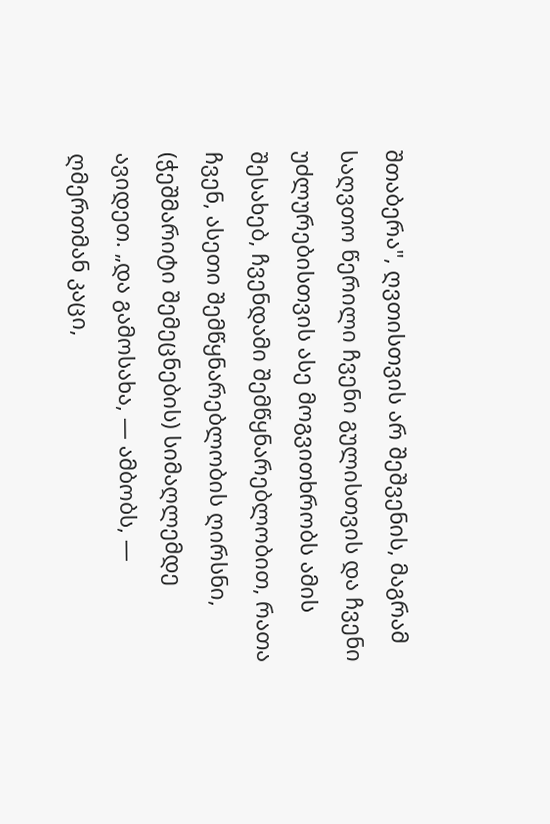შთაბერა", ღვთისთვის არ შეშვენის, მაგრამ საღვთო წერილი ჩვენი გულისთვის და ჩვენი უძლურებისთვის ასე მოგვითხრობს ამის შესახებ, ჩვენდამი შემწყნარებლობით, რათა ჩვენ, ასეთი შემწყნარებლობის ღირსნი, (ჭეშმარიტი შემეცნების) სიმაღლემდე ავიდეთ. „და გამოსახა, — ამბობს, — ღმერთმან კაცი,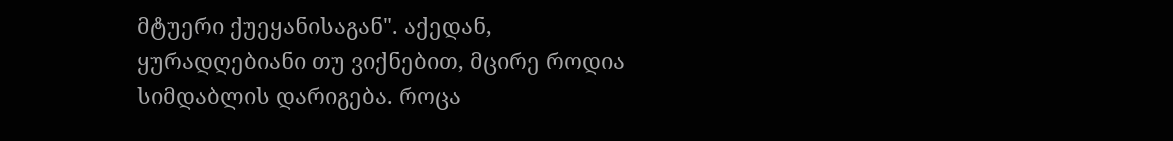მტუერი ქუეყანისაგან". აქედან, ყურადღებიანი თუ ვიქნებით, მცირე როდია სიმდაბლის დარიგება. როცა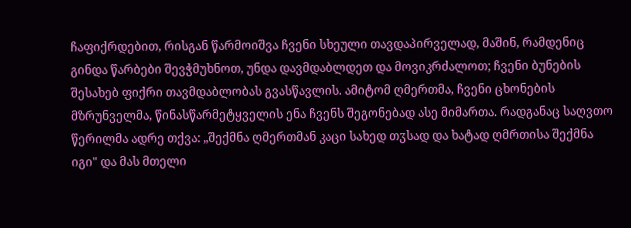ჩაფიქრდებით, რისგან წარმოიშვა ჩვენი სხეული თავდაპირველად, მაშინ, რამდენიც გინდა წარბები შევჭმუხნოთ, უნდა დავმდაბლდეთ და მოვიკრძალოთ; ჩვენი ბუნების შესახებ ფიქრი თავმდაბლობას გვასწავლის. ამიტომ ღმერთმა, ჩვენი ცხონების მზრუნველმა, წინასწარმეტყველის ენა ჩვენს შეგონებად ასე მიმართა. რადგანაც საღვთო წერილმა ადრე თქვა: „შექმნა ღმერთმან კაცი სახედ თჳსად და ხატად ღმრთისა შექმნა იგი" და მას მთელი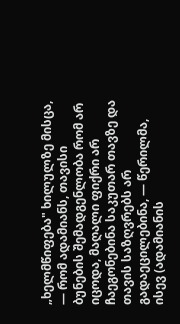„ხელმწიფება" ხილულზე მისცა, — რომ ადამიანს, თავისი ბუნების შემადგენლობა რომ არ იცოდა, მაღალი ფიქრი არ ჩაეგონებინა საკუთარ თავზე და თავის საზღვრებს არ გადაეცილებინა, — წერილმა, ისევ (ადამიანის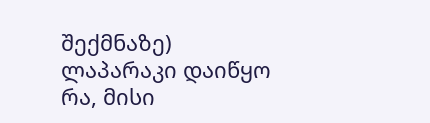შექმნაზე) ლაპარაკი დაიწყო რა, მისი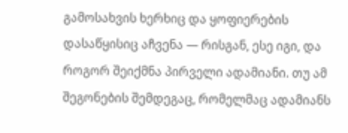გამოსახვის ხერხიც და ყოფიერების დასაწყისიც აჩვენა — რისგან, ესე იგი, და როგორ შეიქმნა პირველი ადამიანი. თუ ამ შეგონების შემდეგაც, რომელმაც ადამიანს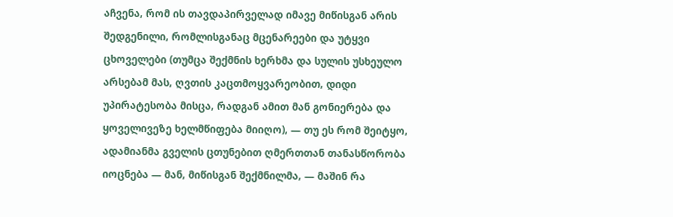აჩვენა, რომ ის თავდაპირველად იმავე მიწისგან არის შედგენილი, რომლისგანაც მცენარეები და უტყვი ცხოველები (თუმცა შექმნის ხერხმა და სულის უსხეულო არსებამ მას, ღვთის კაცთმოყვარეობით, დიდი უპირატესობა მისცა, რადგან ამით მან გონიერება და ყოველივეზე ხელმწიფება მიიღო), — თუ ეს რომ შეიტყო, ადამიანმა გველის ცთუნებით ღმერთთან თანასწორობა იოცნება — მან, მიწისგან შექმნილმა, — მაშინ რა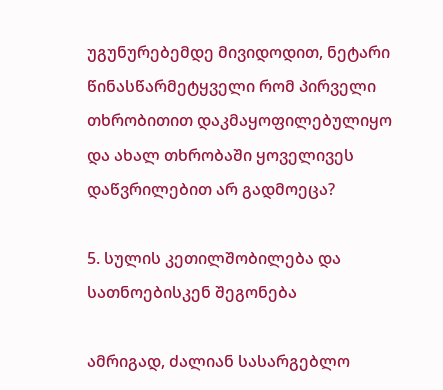უგუნურებემდე მივიდოდით, ნეტარი წინასწარმეტყველი რომ პირველი თხრობითით დაკმაყოფილებულიყო და ახალ თხრობაში ყოველივეს დაწვრილებით არ გადმოეცა?

5. სულის კეთილშობილება და სათნოებისკენ შეგონება

ამრიგად, ძალიან სასარგებლო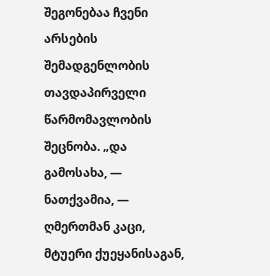შეგონებაა ჩვენი არსების შემადგენლობის თავდაპირველი წარმომავლობის შეცნობა. „და გამოსახა, — ნათქვამია, — ღმერთმან კაცი, მტუერი ქუეყანისაგან,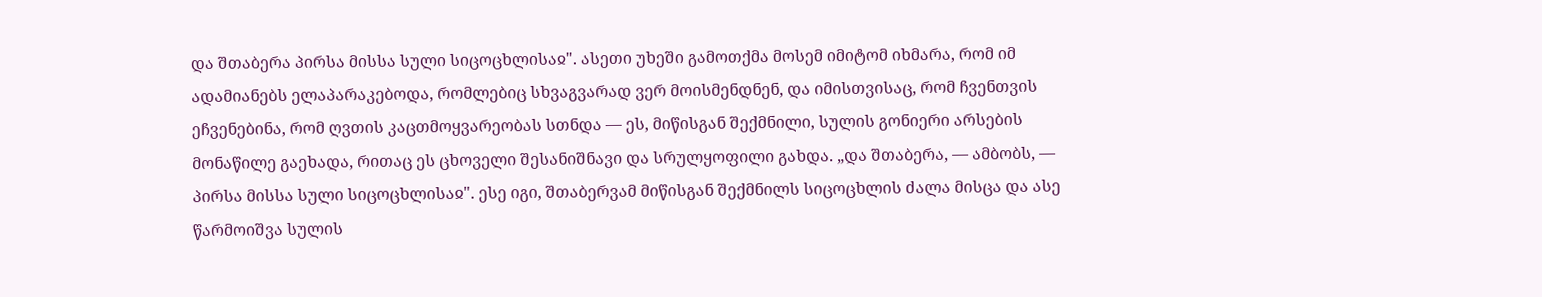და შთაბერა პირსა მისსა სული სიცოცხლისაჲ". ასეთი უხეში გამოთქმა მოსემ იმიტომ იხმარა, რომ იმ ადამიანებს ელაპარაკებოდა, რომლებიც სხვაგვარად ვერ მოისმენდნენ, და იმისთვისაც, რომ ჩვენთვის ეჩვენებინა, რომ ღვთის კაცთმოყვარეობას სთნდა — ეს, მიწისგან შექმნილი, სულის გონიერი არსების მონაწილე გაეხადა, რითაც ეს ცხოველი შესანიშნავი და სრულყოფილი გახდა. „და შთაბერა, — ამბობს, — პირსა მისსა სული სიცოცხლისაჲ". ესე იგი, შთაბერვამ მიწისგან შექმნილს სიცოცხლის ძალა მისცა და ასე წარმოიშვა სულის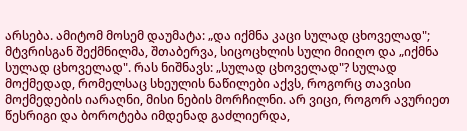არსება. ამიტომ მოსემ დაუმატა: „და იქმნა კაცი სულად ცხოველად"; მტვრისგან შექმნილმა, შთაბერვა, სიცოცხლის სული მიიღო და „იქმნა სულად ცხოველად". რას ნიშნავს: „სულად ცხოველად"? სულად მოქმედად, რომელსაც სხეულის ნაწილები აქვს, როგორც თავისი მოქმედების იარაღნი, მისი ნების მორჩილნი. არ ვიცი, როგორ ავურიეთ წესრიგი და ბოროტება იმდენად გაძლიერდა,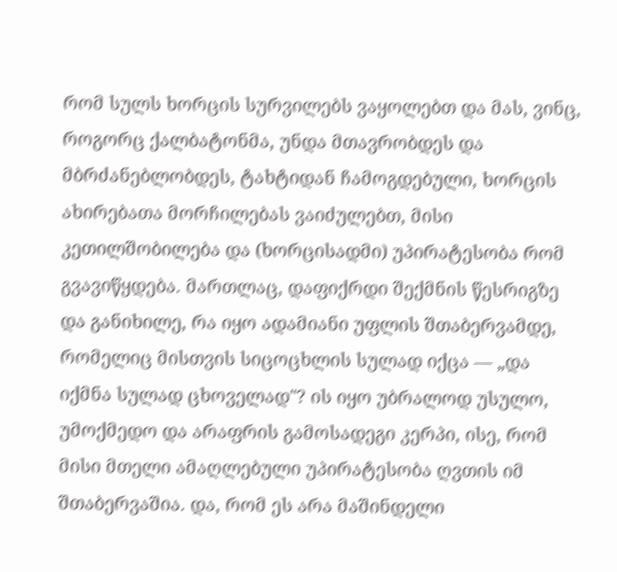რომ სულს ხორცის სურვილებს ვაყოლებთ და მას, ვინც, როგორც ქალბატონმა, უნდა მთავრობდეს და მბრძანებლობდეს, ტახტიდან ჩამოგდებული, ხორცის ახირებათა მორჩილებას ვაიძულებთ, მისი კეთილშობილება და (ხორცისადმი) უპირატესობა რომ გვავიწყდება. მართლაც, დაფიქრდი შექმნის წესრიგზე და განიხილე, რა იყო ადამიანი უფლის შთაბერვამდე, რომელიც მისთვის სიცოცხლის სულად იქცა — „და იქმნა სულად ცხოველად"? ის იყო უბრალოდ უსულო, უმოქმედო და არაფრის გამოსადეგი კერპი, ისე, რომ მისი მთელი ამაღლებული უპირატესობა ღვთის იმ შთაბერვაშია. და, რომ ეს არა მაშინდელი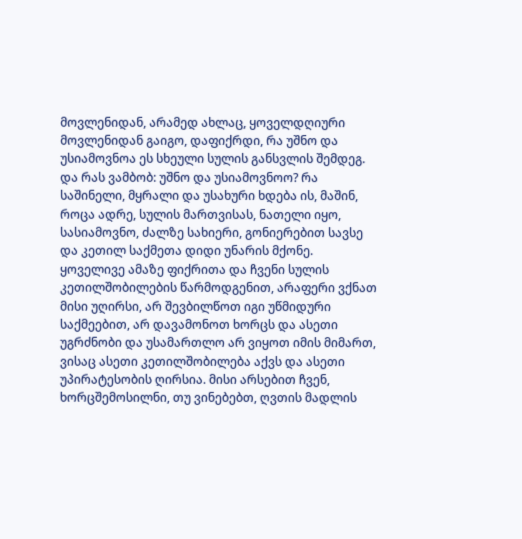მოვლენიდან, არამედ ახლაც, ყოველდღიური მოვლენიდან გაიგო, დაფიქრდი, რა უშნო და უსიამოვნოა ეს სხეული სულის განსვლის შემდეგ. და რას ვამბობ: უშნო და უსიამოვნოო? რა საშინელი, მყრალი და უსახური ხდება ის, მაშინ, როცა ადრე, სულის მართვისას, ნათელი იყო, სასიამოვნო, ძალზე სახიერი, გონიერებით სავსე და კეთილ საქმეთა დიდი უნარის მქონე. ყოველივე ამაზე ფიქრითა და ჩვენი სულის კეთილშობილების წარმოდგენით, არაფერი ვქნათ მისი უღირსი, არ შევბილწოთ იგი უწმიდური საქმეებით, არ დავამონოთ ხორცს და ასეთი უგრძნობი და უსამართლო არ ვიყოთ იმის მიმართ, ვისაც ასეთი კეთილშობილება აქვს და ასეთი უპირატესობის ღირსია. მისი არსებით ჩვენ, ხორცშემოსილნი, თუ ვინებებთ, ღვთის მადლის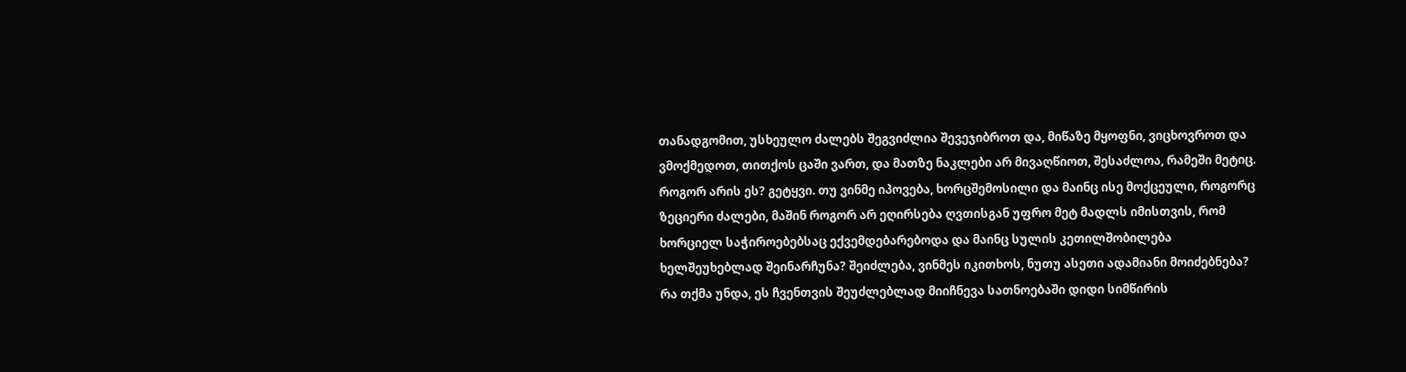თანადგომით, უსხეულო ძალებს შეგვიძლია შევეჯიბროთ და, მიწაზე მყოფნი, ვიცხოვროთ და ვმოქმედოთ, თითქოს ცაში ვართ, და მათზე ნაკლები არ მივაღწიოთ, შესაძლოა, რამეში მეტიც. როგორ არის ეს? გეტყვი. თუ ვინმე იპოვება, ხორცშემოსილი და მაინც ისე მოქცეული, როგორც ზეციერი ძალები, მაშინ როგორ არ ეღირსება ღვთისგან უფრო მეტ მადლს იმისთვის, რომ ხორციელ საჭიროებებსაც ექვემდებარებოდა და მაინც სულის კეთილშობილება ხელშეუხებლად შეინარჩუნა? შეიძლება, ვინმეს იკითხოს, ნუთუ ასეთი ადამიანი მოიძებნება? რა თქმა უნდა, ეს ჩვენთვის შეუძლებლად მიიჩნევა სათნოებაში დიდი სიმწირის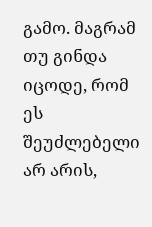გამო. მაგრამ თუ გინდა იცოდე, რომ ეს შეუძლებელი არ არის,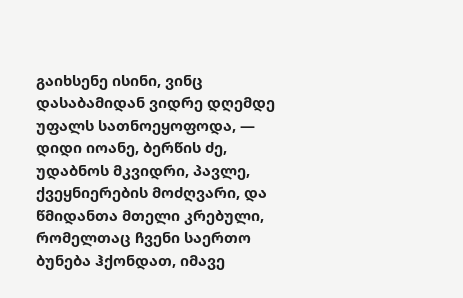გაიხსენე ისინი, ვინც დასაბამიდან ვიდრე დღემდე უფალს სათნოეყოფოდა, — დიდი იოანე, ბერწის ძე, უდაბნოს მკვიდრი, პავლე, ქვეყნიერების მოძღვარი, და წმიდანთა მთელი კრებული, რომელთაც ჩვენი საერთო ბუნება ჰქონდათ, იმავე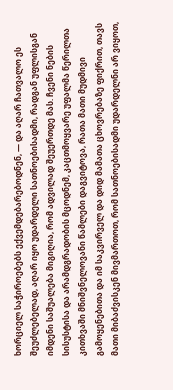ხორციელ საჭიროებებს ექვემდებარებოდნენ, — და აღარ ჩათვალო ეს შეუძლებელად, აღარ იყო უდარდელი სათნოებისადმი, რადგან უფლისგან იმდენი საშუალება მიგიღია, რომ ადვილად შეუერთდე მას. ჩვენი ნების სისუსტისა და არამდგრადობის მცოდნემ, კაცთმოყვარე უფალმა წერილთა კითხვაში მნიშვნელოვანი წამლები დაგვიტოვა, რათა მათი მუდმივი გამოყენებითა და იმ საკვირველ და დიდ მამათა ცხოვრებაზე ფიქრით, თავს მათი მიბაძვისკენ მივმართოთ, რომ სათნოებისადმი უდარდელნი არ ვიყოთ,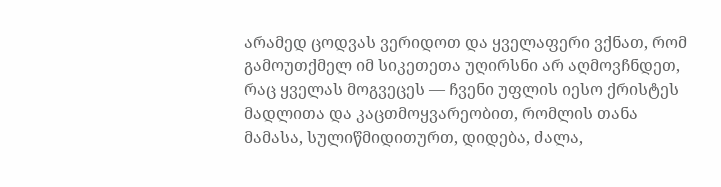არამედ ცოდვას ვერიდოთ და ყველაფერი ვქნათ, რომ გამოუთქმელ იმ სიკეთეთა უღირსნი არ აღმოვჩნდეთ, რაც ყველას მოგვეცეს — ჩვენი უფლის იესო ქრისტეს მადლითა და კაცთმოყვარეობით, რომლის თანა მამასა, სულიწმიდითურთ, დიდება, ძალა,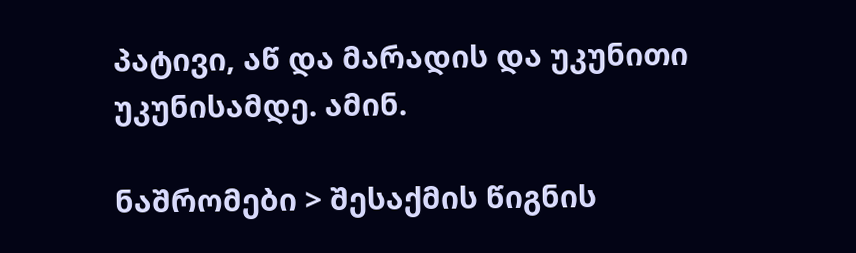პატივი, აწ და მარადის და უკუნითი უკუნისამდე. ამინ.

ნაშრომები > შესაქმის წიგნის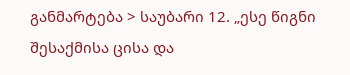განმარტება > საუბარი 12. „ესე წიგნი შესაქმისა ცისა და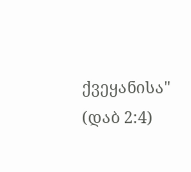ქვეყანისა" (დაბ 2:4)